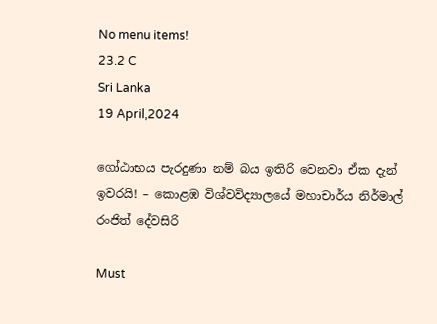No menu items!
23.2 C
Sri Lanka
19 April,2024

ගෝඨාභය පැරදුණා නම් බය ඉතිරි වෙනවා ඒක දැන් ඉවරයි! – කොළඹ විශ්වවිද්‍යාලයේ මහාචාර්ය නිර්මාල් රංජිත් දේවසිරි

Must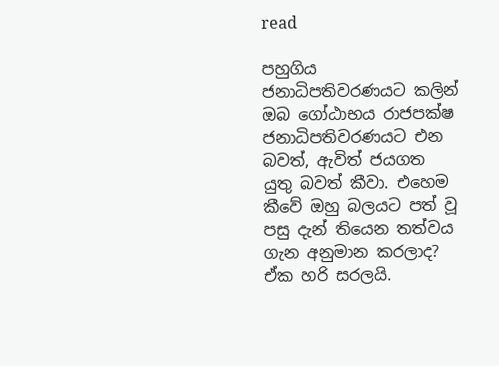read

පහුගිය ජනාධිපතිවරණයට කලින් ඔබ ගෝඨාභය රාජපක්ෂ ජනාධිපතිවරණයට එන බවත්, ඇවිත් ජයගත යුතු බවත් කීවා. එහෙම කීවේ ඔහු බලයට පත් වූ පසු දැන් තියෙන තත්වය ගැන අනුමාන කරලාද?
ඒක හරි සරලයි.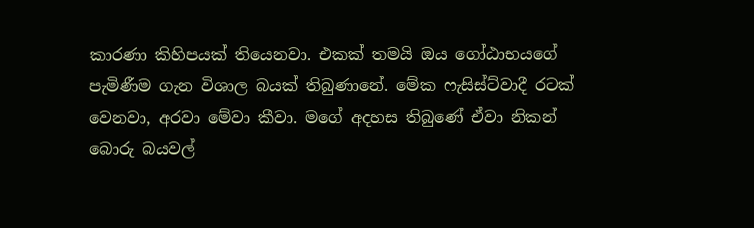කාරණා කිහිපයක් තියෙනවා. එකක් තමයි ඔය ගෝඨාභයගේ පැමිණීම ගැන විශාල බයක් තිබුණානේ. මේක ෆැසිස්ට්වාදී රටක් වෙනවා, අරවා මේවා කීවා. මගේ අදහස තිබුණේ ඒවා නිකන් බොරු බයවල්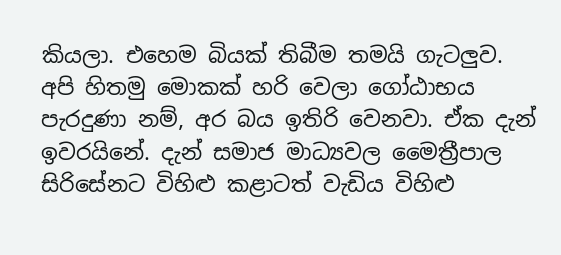කියලා. එහෙම බියක් තිබීම තමයි ගැටලුව. අපි හිතමු මොකක් හරි වෙලා ගෝඨාභය පැරදුණා නම්, අර බය ඉතිරි වෙනවා. ඒක දැන් ඉවරයිනේ. දැන් සමාජ මාධ්‍යවල මෛත්‍රීපාල සිරිසේනට විහිළු කළාටත් වැඩිය විහිළු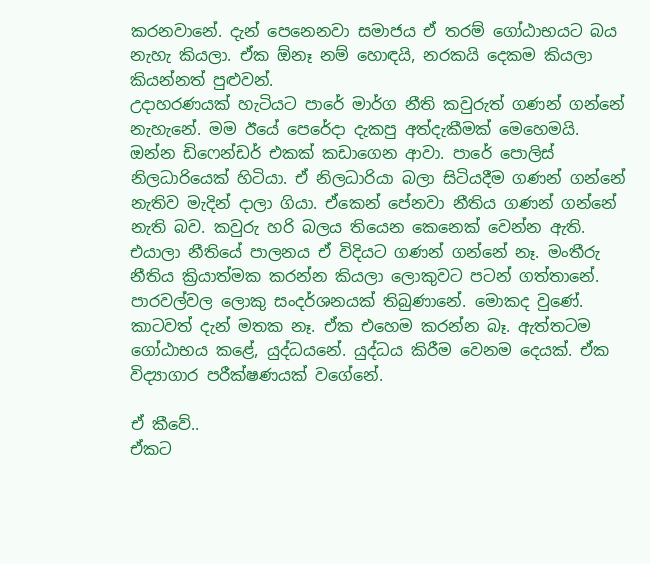කරනවානේ. දැන් පෙනෙනවා සමාජය ඒ තරම් ගෝඨාභයට බය නැහැ කියලා. ඒක ඕනෑ නම් හොඳයි, නරකයි දෙකම කියලා කියන්නත් පුළුවන්.
උදාහරණයක් හැටියට පාරේ මාර්ග නීති කවුරුත් ගණන් ගන්නේ නැහැනේ. මම ඊයේ පෙරේදා දැකපු අත්දැකීමක් මෙහෙමයි. ඔන්න ඩිෆෙන්ඩර් එකක් කඩාගෙන ආවා. පාරේ පොලිස් නිලධාරියෙක් හිටියා. ඒ නිලධාරියා බලා සිටියදීම ගණන් ගන්නේ නැතිව මැදින් දාලා ගියා. ඒකෙන් පේනවා නීතිය ගණන් ගන්නේ නැති බව. කවුරු හරි බලය තියෙන කෙනෙක් වෙන්න ඇති. එයාලා නීතියේ පාලනය ඒ විදියට ගණන් ගන්නේ නෑ. මංතීරු නීතිය ක්‍රියාත්මක කරන්න කියලා ලොකුවට පටන් ගත්තානේ. පාරවල්වල ලොකු සංදර්ශනයක් තිබුණානේ. මොකද වුණේ. කාටවත් දැන් මතක නෑ. ඒක එහෙම කරන්න බෑ. ඇත්තටම ගෝඨාභය කළේ, යුද්ධයනේ. යුද්ධය කිරීම වෙනම දෙයක්. ඒක විද්‍යාගාර පරීක්ෂණයක් වගේනේ.

ඒ කීවේ..
ඒකට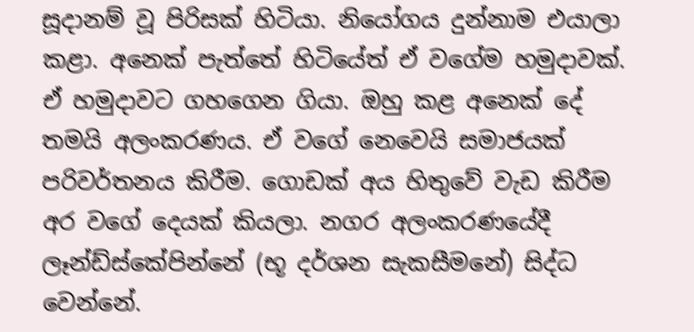සූදානම් වූ පිරිසක් හිටියා. නියෝගය දුන්නාම එයාලා කළා. අනෙක් පැත්තේ හිටියේත් ඒ වගේම හමුදාවක්. ඒ හමුදාවට ගහගෙන ගියා. ඔහු කළ අනෙක් දේ තමයි අලංකරණය. ඒ වගේ නෙවෙයි සමාජයක් පරිවර්තනය කිරීම. ගොඩක් අය හිතුවේ වැඩ කිරීම අර වගේ දෙයක් කියලා. නගර අලංකරණයේදී ලෑන්ඩ්ස්කේපින්නේ (භූ දර්ශන සැකසීමනේ) සිද්ධ වෙන්නේ.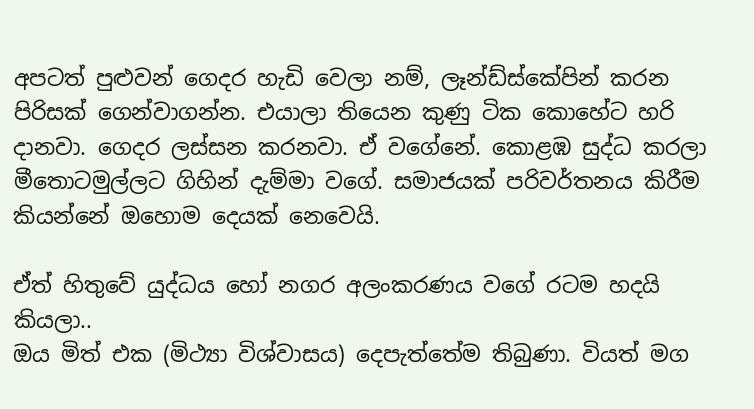අපටත් පුළුවන් ගෙදර හැඩි වෙලා නම්, ලෑන්ඩ්ස්කේපින් කරන පිරිසක් ගෙන්වාගන්න. එයාලා තියෙන කුණු ටික කොහේට හරි දානවා. ගෙදර ලස්සන කරනවා. ඒ වගේනේ. කොළඹ සුද්ධ කරලා මීතොටමුල්ලට ගිහින් දැම්මා වගේ. සමාජයක් පරිවර්තනය කිරීම කියන්නේ ඔහොම දෙයක් නෙවෙයි.

ඒත් හිතුවේ යුද්ධය හෝ නගර අලංකරණය වගේ රටම හදයි කියලා..
ඔය මිත් එක (මිථ්‍යා විශ්වාසය) දෙපැත්තේම තිබුණා. වියත් මග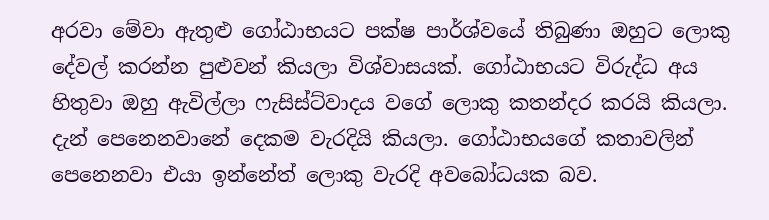අරවා මේවා ඇතුළු ගෝඨාභයට පක්ෂ පාර්ශ්වයේ තිබුණා ඔහුට ලොකු දේවල් කරන්න පුළුවන් කියලා විශ්වාසයක්. ගෝඨාභයට විරුද්ධ අය හිතුවා ඔහු ඇවිල්ලා ෆැසිස්ට්වාදය වගේ ලොකු කතන්දර කරයි කියලා. දැන් පෙනෙනවානේ දෙකම වැරදියි කියලා. ගෝඨාභයගේ කතාවලින් පෙනෙනවා එයා ඉන්නේත් ලොකු වැරදි අවබෝධයක බව.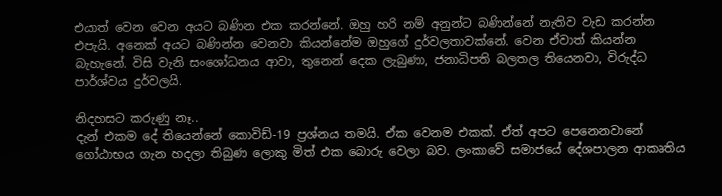එයාත් වෙන වෙන අයට බණින එක කරන්නේ. ඔහු හරි නම් අනුන්ට බණින්නේ නැතිව වැඩ කරන්න එපැයි. අනෙක් අයට බණින්න වෙනවා කියන්නේම ඔහුගේ දුර්වලතාවක්නේ. වෙන ඒවාත් කියන්න බැහැනේ. විසි වැනි සංශෝධනය ආවා, තුනෙන් දෙක ලැබුණා, ජනාධිපති බලතල තියෙනවා, විරුද්ධ පාර්ශ්වය දුර්වලයි.

නිදහසට කරුණු නෑ..
දැන් එකම දේ තියෙන්නේ කොවිඩ්-19 ප්‍රශ්නය තමයි. ඒක වෙනම එකක්. ඒත් අපට පෙනෙනවානේ ගෝඨාභය ගැන හදලා තිබුණ ලොකු මිත් එක බොරු වෙලා බව. ලංකාවේ සමාජයේ දේශපාලන ආකෘතිය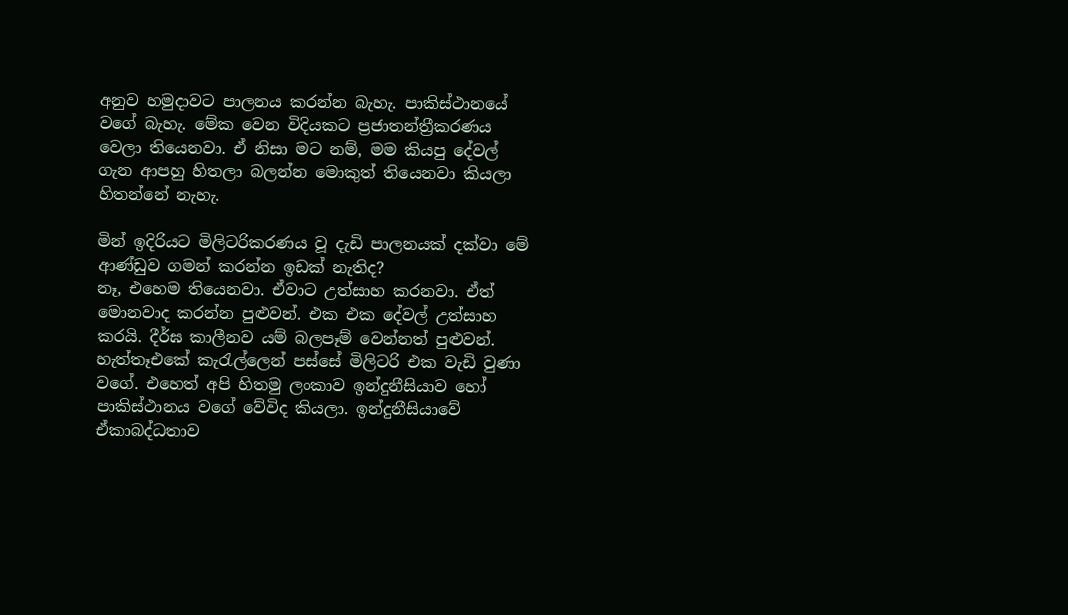අනුව හමුදාවට පාලනය කරන්න බැහැ. පාකිස්ථානයේ වගේ බැහැ. මේක වෙන විදියකට ප්‍රජාතන්ත්‍රීකරණය වෙලා තියෙනවා. ඒ නිසා මට නම්, මම කියපු දේවල් ගැන ආපහු හිතලා බලන්න මොකුත් තියෙනවා කියලා හිතන්නේ නැහැ.

මින් ඉදිරියට මිලිටරිකරණය වූ දැඩි පාලනයක් දක්වා මේ ආණ්ඩුව ගමන් කරන්න ඉඩක් නැතිද?
නෑ, එහෙම තියෙනවා. ඒවාට උත්සාහ කරනවා. ඒත් මොනවාද කරන්න පුළුවන්. එක එක දේවල් උත්සාහ කරයි. දීර්ඝ කාලීනව යම් බලපෑම් වෙන්නත් පුළුවන්. හැත්තෑඑකේ කැරැල්ලෙන් පස්සේ මිලිටරි එක වැඩි වුණා වගේ. එහෙත් අපි හිතමු ලංකාව ඉන්දුනීසියාව හෝ පාකිස්ථානය වගේ වේවිද කියලා. ඉන්දුනීසියාවේ ඒකාබද්ධතාව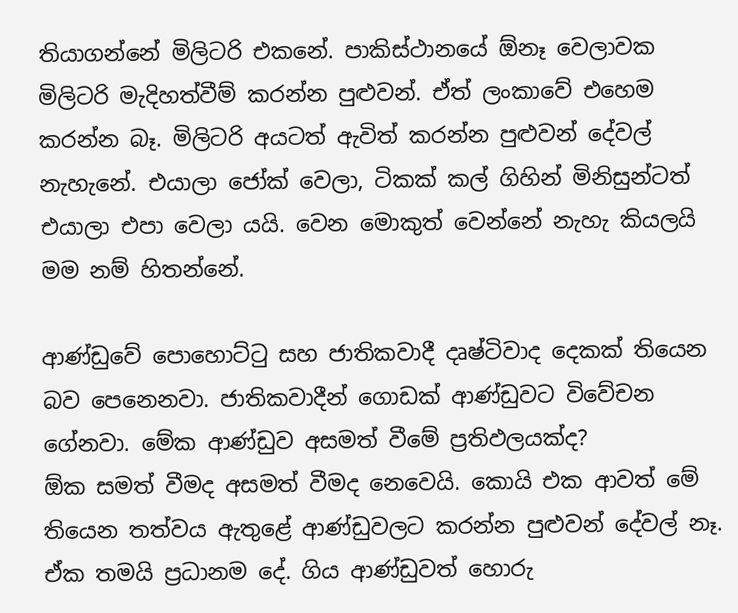තියාගන්නේ මිලිටරි එකනේ. පාකිස්ථානයේ ඕනෑ වෙලාවක මිලිටරි මැදිහත්වීම් කරන්න පුළුවන්. ඒත් ලංකාවේ එහෙම කරන්න බෑ. මිලිටරි අයටත් ඇවිත් කරන්න පුළුවන් දේවල් නැහැනේ. එයාලා ජෝක් වෙලා, ටිකක් කල් ගිහින් මිනිසුන්ටත් එයාලා එපා වෙලා යයි. වෙන මොකුත් වෙන්නේ නැහැ කියලයි මම නම් හිතන්නේ.

ආණ්ඩුවේ පොහොට්ටු සහ ජාතිකවාදී දෘෂ්ටිවාද දෙකක් තියෙන බව පෙනෙනවා. ජාතිකවාදීන් ගොඩක් ආණ්ඩුවට විවේචන ගේනවා. මේක ආණ්ඩුව අසමත් වීමේ ප්‍රතිඵලයක්ද?
ඕක සමත් වීමද අසමත් වීමද නෙවෙයි. කොයි එක ආවත් මේ තියෙන තත්වය ඇතුළේ ආණ්ඩුවලට කරන්න පුළුවන් දේවල් නෑ. ඒක තමයි ප්‍රධානම දේ. ගිය ආණ්ඩුවත් හොරු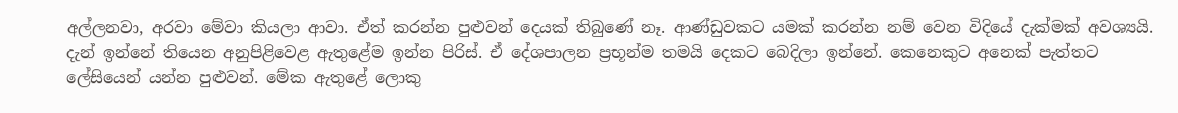අල්ලනවා, අරවා මේවා කියලා ආවා. ඒත් කරන්න පුළුවන් දෙයක් තිබුණේ නෑ. ආණ්ඩුවකට යමක් කරන්න නම් වෙන විදියේ දැක්මක් අවශ්‍යයි. දැන් ඉන්නේ තියෙන අනුපිළිවෙළ ඇතුළේම ඉන්න පිරිස්. ඒ දේශපාලන ප්‍රභූන්ම තමයි දෙකට බෙදිලා ඉන්නේ. කෙනෙකුට අනෙක් පැත්තට ලේසියෙන් යන්න පුළුවන්. මේක ඇතුළේ ලොකු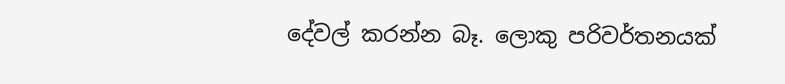දේවල් කරන්න බෑ. ලොකු පරිවර්තනයක්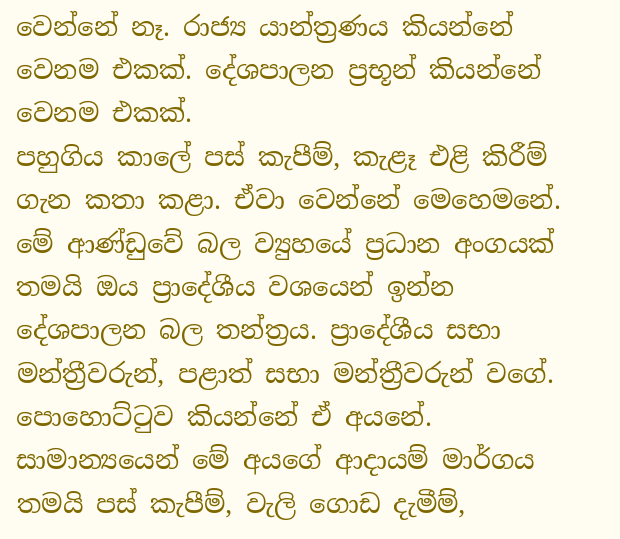වෙන්නේ නෑ. රාජ්‍ය යාන්ත්‍රණය කියන්නේ වෙනම එකක්. දේශපාලන ප්‍රභූන් කියන්නේ වෙනම එකක්.
පහුගිය කාලේ පස් කැපීම්, කැළෑ එළි කිරීම් ගැන කතා කළා. ඒවා වෙන්නේ මෙහෙමනේ. මේ ආණ්ඩුවේ බල ව්‍යුහයේ ප්‍රධාන අංගයක් තමයි ඔය ප්‍රාදේශීය වශයෙන් ඉන්න දේශපාලන බල තන්ත්‍රය. ප්‍රාදේශීය සභා මන්ත්‍රීවරුන්, පළාත් සභා මන්ත්‍රීවරුන් වගේ. පොහොට්ටුව කියන්නේ ඒ අයනේ. සාමාන්‍යයෙන් මේ අයගේ ආදායම් මාර්ගය තමයි පස් කැපීම්, වැලි ගොඩ දැමීම්,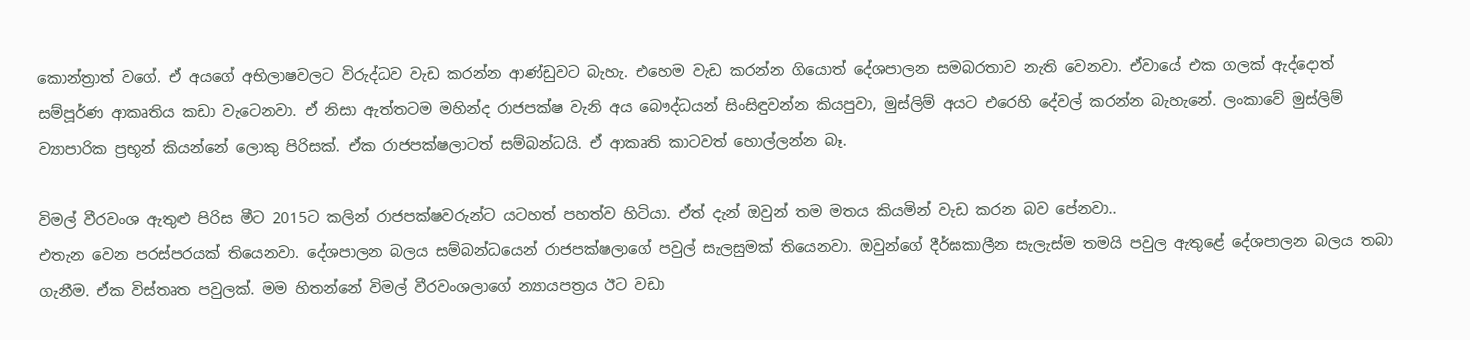කොන්ත්‍රාත් වගේ. ඒ අයගේ අභිලාෂවලට විරුද්ධව වැඩ කරන්න ආණ්ඩුවට බැහැ. එහෙම වැඩ කරන්න ගියොත් දේශපාලන සමබරතාව නැති වෙනවා. ඒවායේ එක ගලක් ඇද්දොත් සම්පූර්ණ ආකෘතිය කඩා වැටෙනවා. ඒ නිසා ඇත්තටම මහින්ද රාජපක්ෂ වැනි අය බෞද්ධයන් සිංසිඳුවන්න කියපුවා, මුස්ලිම් අයට එරෙහි දේවල් කරන්න බැහැනේ. ලංකාවේ මුස්ලිම් ව්‍යාපාරික ප්‍රභූන් කියන්නේ ලොකු පිරිසක්. ඒක රාජපක්ෂලාටත් සම්බන්ධයි. ඒ ආකෘති කාටවත් හොල්ලන්න බෑ.

විමල් වීරවංශ ඇතුළු පිරිස මීට 2015ට කලින් රාජපක්ෂවරුන්ට යටහත් පහත්ව හිටියා. ඒත් දැන් ඔවුන් තම මතය කියමින් වැඩ කරන බව පේනවා..
එතැන වෙන පරස්පරයක් තියෙනවා. දේශපාලන බලය සම්බන්ධයෙන් රාජපක්ෂලාගේ පවුල් සැලසුමක් තියෙනවා. ඔවුන්ගේ දීර්ඝකාලීන සැලැස්ම තමයි පවුල ඇතුළේ දේශපාලන බලය තබා ගැනීම. ඒක විස්තෘත පවුලක්. මම හිතන්නේ විමල් වීරවංශලාගේ න්‍යායපත්‍රය ඊට වඩා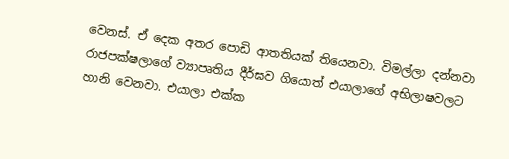වෙනස්. ඒ දෙක අතර පොඩි ආතතියක් තියෙනවා. විමල්ලා දන්නවා රාජපක්ෂලාගේ ව්‍යාපෘතිය දීර්ඝව ගියොත් එයාලාගේ අභිලාෂවලට හානි වෙනවා. එයාලා එක්ක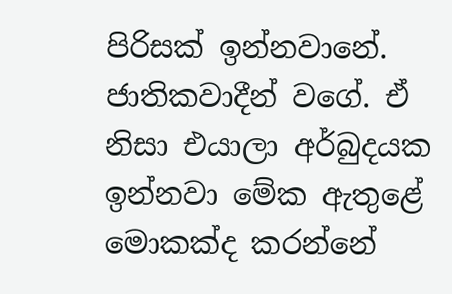පිරිසක් ඉන්නවානේ. ජාතිකවාදීන් වගේ. ඒ නිසා එයාලා අර්බුදයක ඉන්නවා මේක ඇතුළේ මොකක්ද කරන්නේ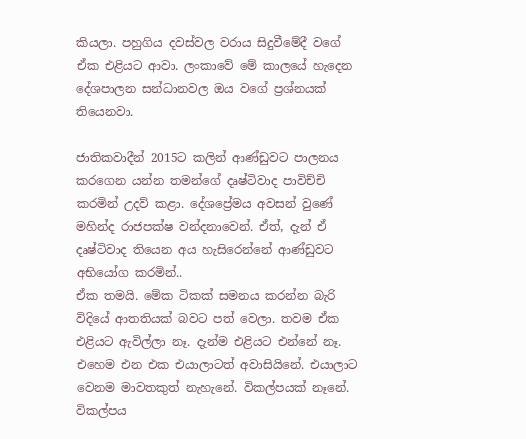කියලා. පහුගිය දවස්වල වරාය සිදුවීමේදී වගේ ඒක එළියට ආවා. ලංකාවේ මේ කාලයේ හැදෙන දේශපාලන සන්ධානවල ඔය වගේ ප්‍රශ්නයක් තියෙනවා.

ජාතිකවාදීන් 2015ට කලින් ආණ්ඩුවට පාලනය කරගෙන යන්න තමන්ගේ දෘෂ්ටිවාද පාවිච්චි කරමින් උදව් කළා. දේශප්‍රේමය අවසන් වුණේ මහින්ද රාජපක්ෂ වන්දනාවෙන්. ඒත්, දැන් ඒ දෘෂ්ටිවාද තියෙන අය හැසිරෙන්නේ ආණ්ඩුවට අභියෝග කරමින්..
ඒක තමයි. මේක ටිකක් සමනය කරන්න බැරි විදියේ ආතතියක් බවට පත් වෙලා. තවම ඒක එළියට ඇවිල්ලා නෑ. දැන්ම එළියට එන්නේ නෑ. එහෙම එන එක එයාලාටත් අවාසියිනේ. එයාලාට වෙනම මාවතකුත් නැහැනේ. විකල්පයක් නෑනේ. විකල්පය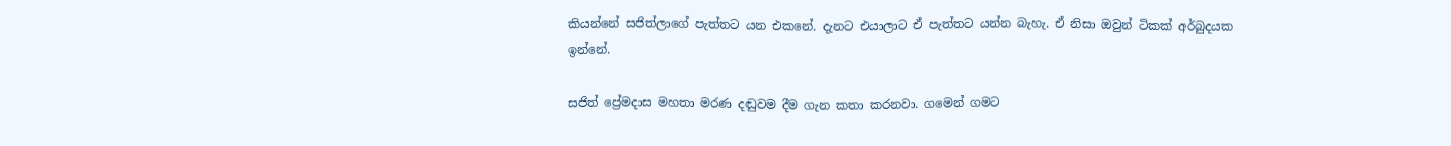කියන්නේ සජිත්ලාගේ පැත්තට යන එකනේ. දැනට එයාලාට ඒ පැත්තට යන්න බැහැ. ඒ නිසා ඔවුන් ටිකක් අර්බුදයක ඉන්නේ.

සජිත් ප්‍රේමදාස මහතා මරණ දඬුවම දීම ගැන කතා කරනවා. ගමෙන් ගමට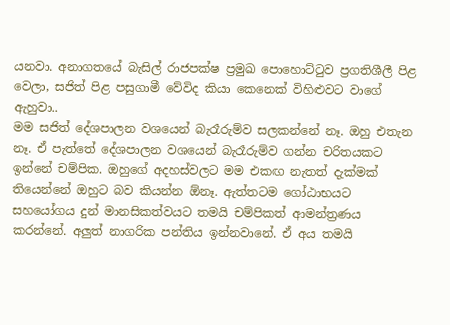යනවා. අනාගතයේ බැසිල් රාජපක්ෂ ප්‍රමුඛ පොහොට්ටුව ප්‍රගතිශීලී පිළ වෙලා, සජිත් පිළ පසුගාමී වේවිද කියා කෙනෙක් විහිළුවට වාගේ ඇහුවා..
මම සජිත් දේශපාලන වශයෙන් බැරෑරුම්ව සලකන්නේ නෑ. ඔහු එතැන නෑ. ඒ පැත්තේ දේශපාලන වශයෙන් බැරෑරුම්ව ගන්න චරිතයකට ඉන්නේ චම්පික. ඔහුගේ අදහස්වලට මම එකඟ නැතත් දැක්මක් තියෙන්නේ ඔහුට බව කියන්න ඕනෑ. ඇත්තටම ගෝඨාභයට සහයෝගය දුන් මානසිකත්වයට තමයි චම්පිකත් ආමන්ත්‍රණය කරන්නේ. අලුත් නාගරික පන්තිය ඉන්නවානේ. ඒ අය තමයි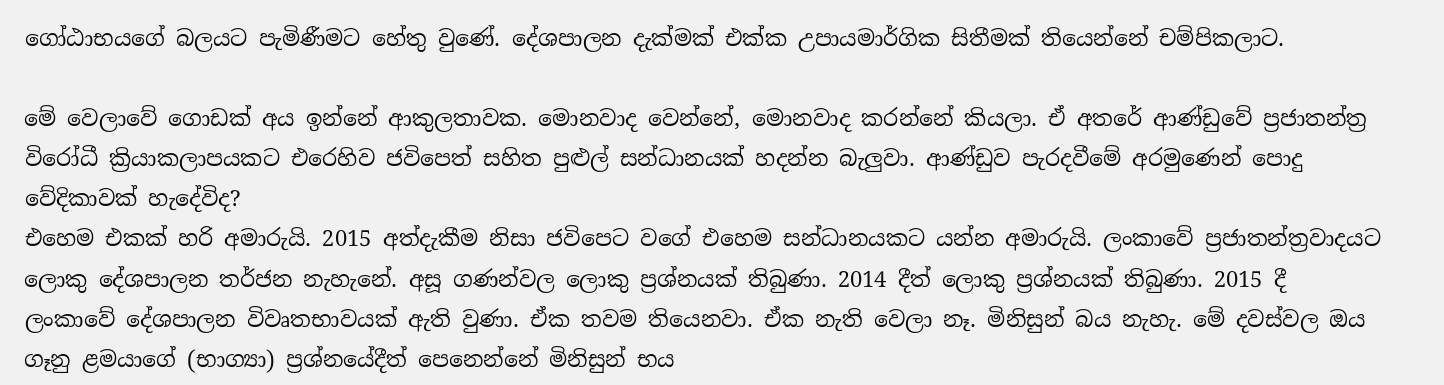ගෝඨාභයගේ බලයට පැමිණීමට හේතු වුණේ. දේශපාලන දැක්මක් එක්ක උපායමාර්ගික සිතීමක් තියෙන්නේ චම්පිකලාට.

මේ වෙලාවේ ගොඩක් අය ඉන්නේ ආකුලතාවක. මොනවාද වෙන්නේ, මොනවාද කරන්නේ කියලා. ඒ අතරේ ආණ්ඩුවේ ප්‍රජාතන්ත්‍ර විරෝධී ක්‍රියාකලාපයකට එරෙහිව ජවිපෙත් සහිත පුළුල් සන්ධානයක් හදන්න බැලුවා. ආණ්ඩුව පැරදවීමේ අරමුණෙන් පොදු වේදිකාවක් හැදේවිද?
එහෙම එකක් හරි අමාරුයි. 2015 අත්දැකීම නිසා ජවිපෙට වගේ එහෙම සන්ධානයකට යන්න අමාරුයි. ලංකාවේ ප්‍රජාතන්ත්‍රවාදයට ලොකු දේශපාලන තර්ජන නැහැනේ. අසූ ගණන්වල ලොකු ප්‍රශ්නයක් තිබුණා. 2014 දීත් ලොකු ප්‍රශ්නයක් තිබුණා. 2015 දී ලංකාවේ දේශපාලන විවෘතභාවයක් ඇති වුණා. ඒක තවම තියෙනවා. ඒක නැති වෙලා නෑ. මිනිසුන් බය නැහැ. මේ දවස්වල ඔය ගෑනු ළමයාගේ (භාග්‍යා) ප්‍රශ්නයේදීත් පෙනෙන්නේ මිනිසුන් භය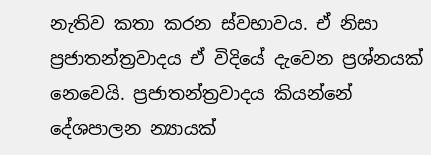නැතිව කතා කරන ස්වභාවය. ඒ නිසා ප්‍රජාතන්ත්‍රවාදය ඒ විදියේ දැවෙන ප්‍රශ්නයක් නෙවෙයි. ප්‍රජාතන්ත්‍රවාදය කියන්නේ දේශපාලන න්‍යායක්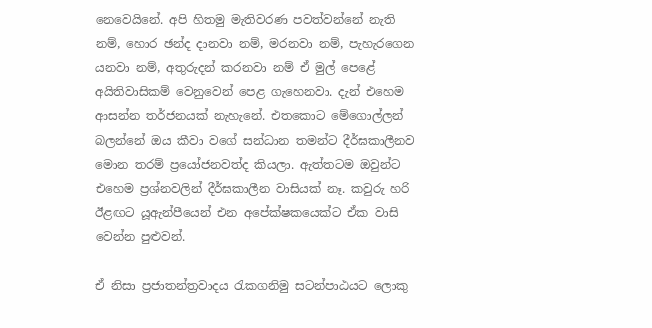නෙවෙයිනේ. අපි හිතමු මැතිවරණ පවත්වන්නේ නැති නම්, හොර ඡන්ද දානවා නම්, මරනවා නම්, පැහැරගෙන යනවා නම්, අතුරුදන් කරනවා නම් ඒ මුල් පෙළේ අයිතිවාසිකම් වෙනුවෙන් පෙළ ගැහෙනවා. දැන් එහෙම ආසන්න තර්ජනයක් නැහැනේ. එතකොට මේගොල්ලන් බලන්නේ ඔය කීවා වගේ සන්ධාන තමන්ට දීර්ඝකාලීනව මොන තරම් ප්‍රයෝජනවත්ද කියලා. ඇත්තටම ඔවුන්ට එහෙම ප්‍රශ්නවලින් දීර්ඝකාලීන වාසියක් නෑ. කවුරු හරි ඊළඟට යූඇන්පීයෙන් එන අපේක්ෂකයෙක්ට ඒක වාසි වෙන්න පුළුවන්.

ඒ නිසා ප්‍රජාතන්ත්‍රවාදය රැකගනිමු සටන්පාඨයට ලොකු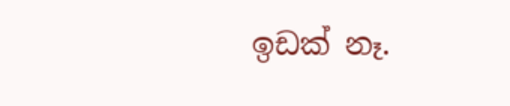ඉඩක් නෑ.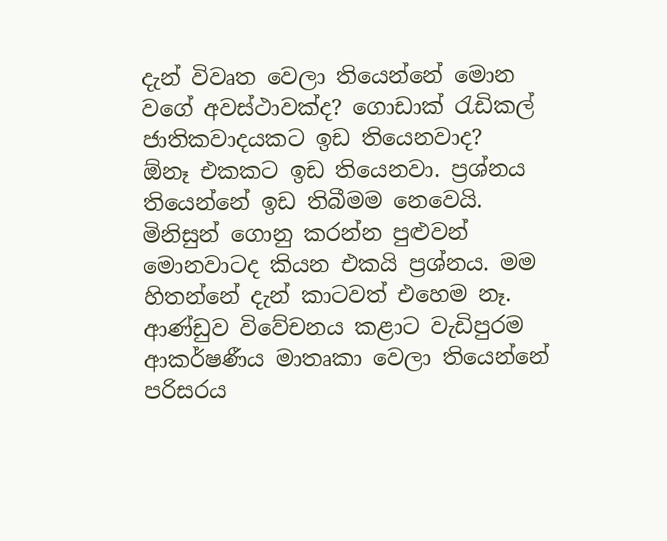දැන් විවෘත වෙලා තියෙන්නේ මොන වගේ අවස්ථාවක්ද? ගොඩාක් රැඩිකල් ජාතිකවාදයකට ඉඩ තියෙනවාද?
ඕනෑ එකකට ඉඩ තියෙනවා. ප්‍රශ්නය තියෙන්නේ ඉඩ තිබීමම නෙවෙයි. මිනිසුන් ගොනු කරන්න පුළුවන් මොනවාටද කියන එකයි ප්‍රශ්නය. මම හිතන්නේ දැන් කාටවත් එහෙම නෑ. ආණ්ඩුව විවේචනය කළාට වැඩිපුරම ආකර්ෂණීය මාතෘකා වෙලා තියෙන්නේ පරිසරය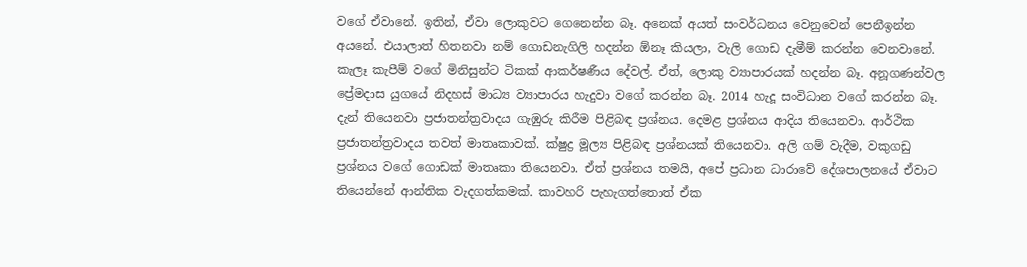වගේ ඒවානේ. ඉතින්, ඒවා ලොකුවට ගෙනෙන්න බෑ. අනෙක් අයත් සංවර්ධනය වෙනුවෙන් පෙනීඉන්න අයනේ. එයාලාත් හිතනවා නම් ගොඩනැගිලි හදන්න ඕනෑ කියලා, වැලි ගොඩ දැමීම් කරන්න වෙනවානේ. කැලෑ කැපීම් වගේ මිනිසුන්ට ටිකක් ආකර්ෂණීය දේවල්. ඒත්, ලොකු ව්‍යාපාරයක් හදන්න බෑ. අනූගණන්වල ප්‍රේමදාස යුගයේ නිදහස් මාධ්‍ය ව්‍යාපාරය හැදුවා වගේ කරන්න බෑ. 2014 හැදූ සංවිධාන වගේ කරන්න බෑ.
දැන් තියෙනවා ප්‍රජාතන්ත්‍රවාදය ගැඹුරු කිරීම පිළිබඳ ප්‍රශ්නය. දෙමළ ප්‍රශ්නය ආදිය තියෙනවා. ආර්ථික ප්‍රජාතන්ත්‍රවාදය තවත් මාතෘකාවක්. ක්ෂුද්‍ර මූල්‍ය පිළිබඳ ප්‍රශ්නයක් තියෙනවා. අලි ගම් වැදීම, වකුගඩු ප්‍රශ්නය වගේ ගොඩක් මාතෘකා තියෙනවා. ඒත් ප්‍රශ්නය තමයි, අපේ ප්‍රධාන ධාරාවේ දේශපාලනයේ ඒවාට තියෙන්නේ ආන්තික වැදගත්කමක්. කාවහරි පැහැගත්තොත් ඒක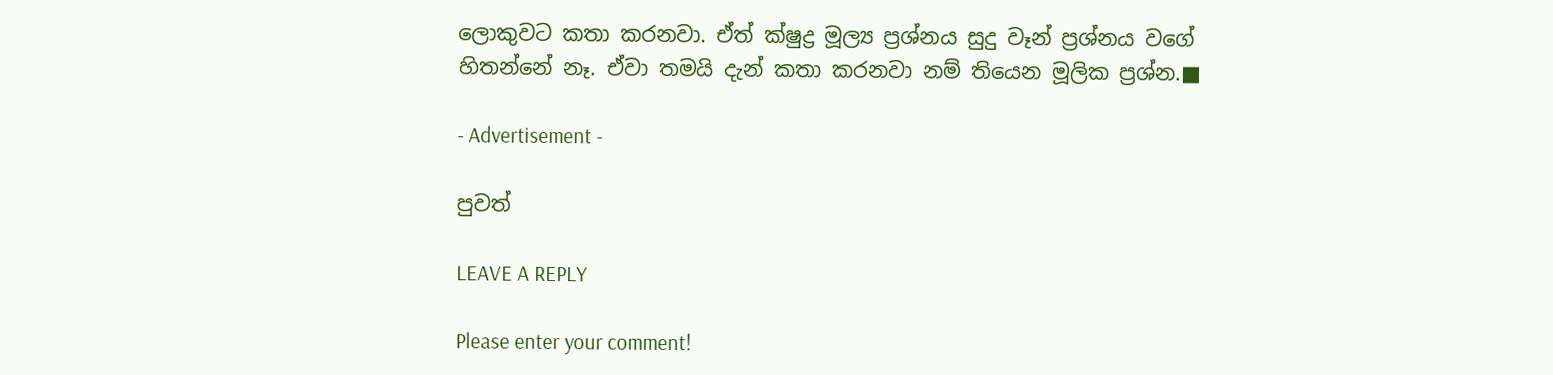ලොකුවට කතා කරනවා. ඒත් ක්ෂුද්‍ර මූල්‍ය ප්‍රශ්නය සුදු වෑන් ප්‍රශ්නය වගේ හිතන්නේ නෑ. ඒවා තමයි දැන් කතා කරනවා නම් තියෙන මූලික ප්‍රශ්න.■

- Advertisement -

පුවත්

LEAVE A REPLY

Please enter your comment!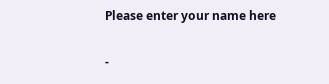Please enter your name here

-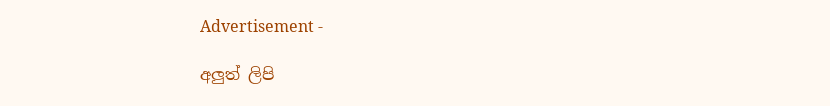Advertisement -

අලුත් ලිපි